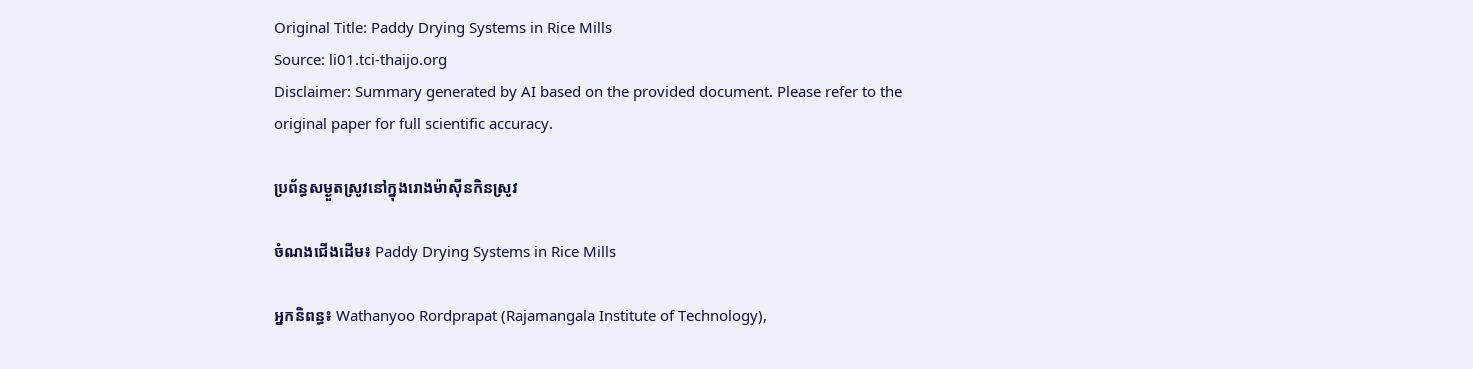Original Title: Paddy Drying Systems in Rice Mills
Source: li01.tci-thaijo.org
Disclaimer: Summary generated by AI based on the provided document. Please refer to the original paper for full scientific accuracy.

ប្រព័ន្ធសម្ងួតស្រូវនៅក្នុងរោងម៉ាស៊ីនកិនស្រូវ

ចំណងជើងដើម៖ Paddy Drying Systems in Rice Mills

អ្នកនិពន្ធ៖ Wathanyoo Rordprapat (Rajamangala Institute of Technology),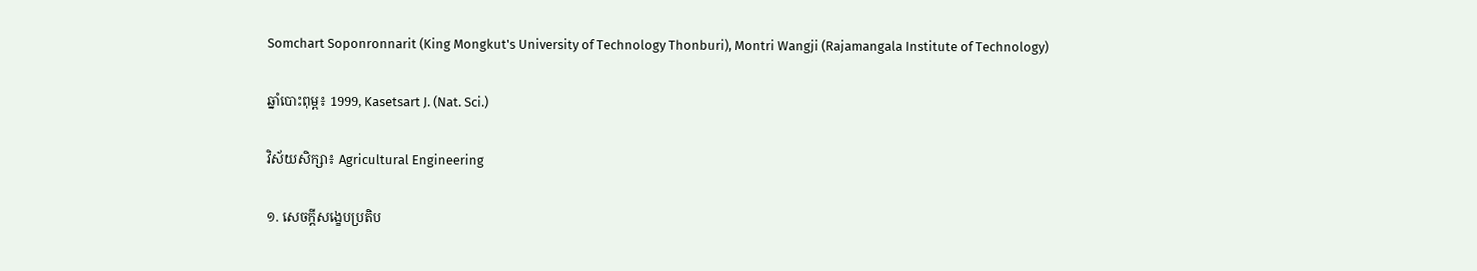Somchart Soponronnarit (King Mongkut's University of Technology Thonburi), Montri Wangji (Rajamangala Institute of Technology)

ឆ្នាំបោះពុម្ព៖ 1999, Kasetsart J. (Nat. Sci.)

វិស័យសិក្សា៖ Agricultural Engineering

១. សេចក្តីសង្ខេបប្រតិប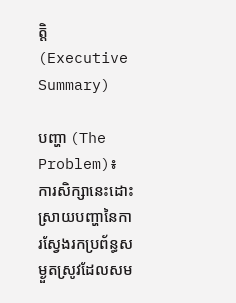ត្តិ (Executive Summary)

បញ្ហា (The Problem)៖ ការសិក្សានេះដោះស្រាយបញ្ហានៃការស្វែងរកប្រព័ន្ធសម្ងួតស្រូវដែលសម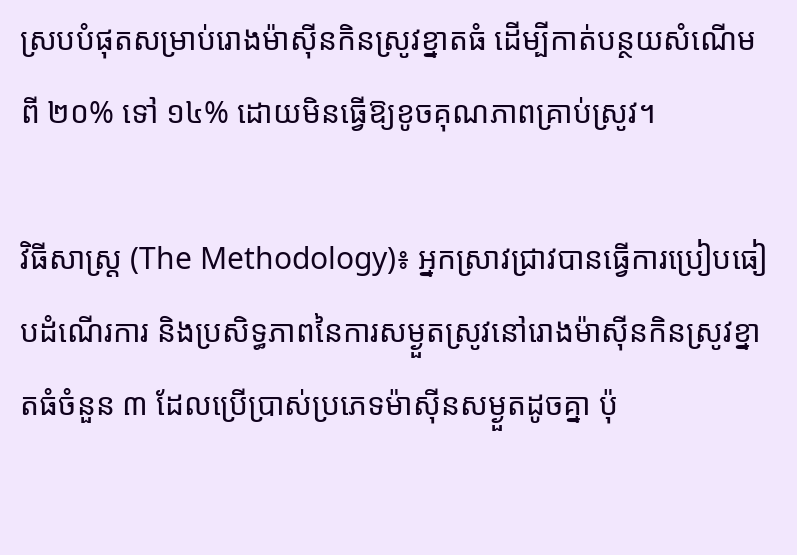ស្របបំផុតសម្រាប់រោងម៉ាស៊ីនកិនស្រូវខ្នាតធំ ដើម្បីកាត់បន្ថយសំណើមពី ២០% ទៅ ១៤% ដោយមិនធ្វើឱ្យខូចគុណភាពគ្រាប់ស្រូវ។

វិធីសាស្ត្រ (The Methodology)៖ អ្នកស្រាវជ្រាវបានធ្វើការប្រៀបធៀបដំណើរការ និងប្រសិទ្ធភាពនៃការសម្ងួតស្រូវនៅរោងម៉ាស៊ីនកិនស្រូវខ្នាតធំចំនួន ៣ ដែលប្រើប្រាស់ប្រភេទម៉ាស៊ីនសម្ងួតដូចគ្នា ប៉ុ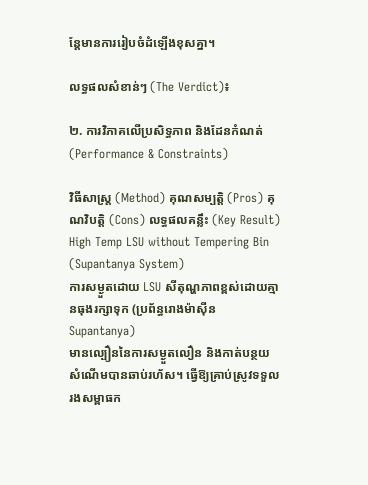ន្តែមានការរៀបចំដំឡើងខុសគ្នា។

លទ្ធផលសំខាន់ៗ (The Verdict)៖

២. ការវិភាគលើប្រសិទ្ធភាព និងដែនកំណត់ (Performance & Constraints)

វិធីសាស្ត្រ (Method) គុណសម្បត្តិ (Pros) គុណវិបត្តិ (Cons) លទ្ធផលគន្លឹះ (Key Result)
High Temp LSU without Tempering Bin (Supantanya System)
ការសម្ងួតដោយ LSU សីតុណ្ហភាពខ្ពស់ដោយគ្មានធុងរក្សាទុក (ប្រព័ន្ធរោងម៉ាស៊ីន Supantanya)
មានល្បឿននៃការសម្ងួតលឿន និងកាត់បន្ថយសំណើមបានឆាប់រហ័ស។ ធ្វើឱ្យគ្រាប់ស្រូវទទួលរងសម្ពាធក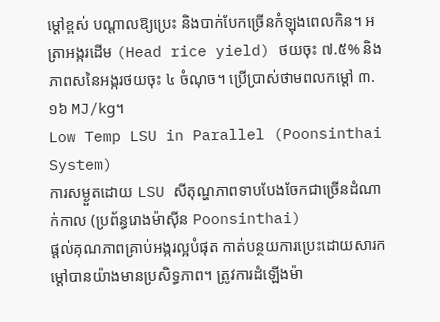ម្ដៅខ្ពស់ បណ្ដាលឱ្យប្រេះ និងបាក់បែកច្រើនកំឡុងពេលកិន។ អត្រាអង្ករដើម (Head rice yield) ថយចុះ ៧.៥% និងភាពសនៃអង្ករថយចុះ ៤ ចំណុច។ ប្រើប្រាស់ថាមពលកម្ដៅ ៣.១៦ MJ/kg។
Low Temp LSU in Parallel (Poonsinthai System)
ការសម្ងួតដោយ LSU សីតុណ្ហភាពទាបបែងចែកជាច្រើនដំណាក់កាល (ប្រព័ន្ធរោងម៉ាស៊ីន Poonsinthai)
ផ្ដល់គុណភាពគ្រាប់អង្ករល្អបំផុត កាត់បន្ថយការប្រេះដោយសារកម្ដៅបានយ៉ាងមានប្រសិទ្ធភាព។ ត្រូវការដំឡើងម៉ា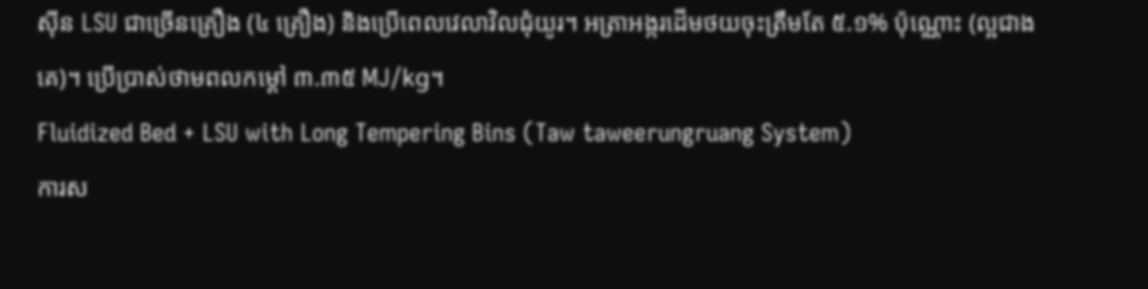ស៊ីន LSU ជាច្រើនគ្រឿង (៤ គ្រឿង) និងប្រើពេលវេលាវិលជុំយូរ។ អត្រាអង្ករដើមថយចុះត្រឹមតែ ៥.១% ប៉ុណ្ណោះ (ល្អជាងគេ)។ ប្រើប្រាស់ថាមពលកម្ដៅ ៣.៣៥ MJ/kg។
Fluidized Bed + LSU with Long Tempering Bins (Taw taweerungruang System)
ការស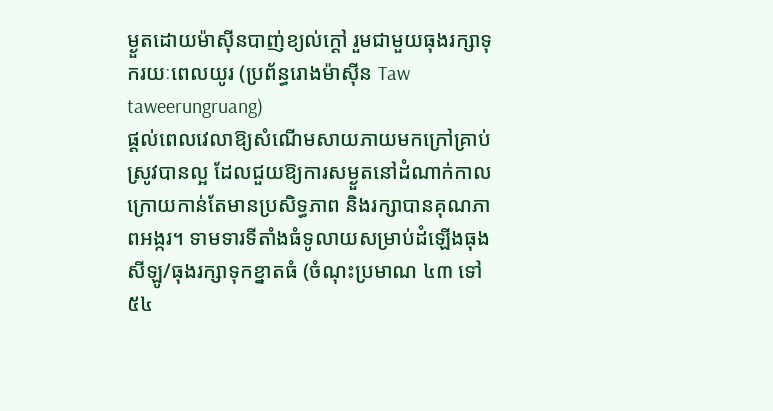ម្ងួតដោយម៉ាស៊ីនបាញ់ខ្យល់ក្ដៅ រួមជាមួយធុងរក្សាទុករយៈពេលយូរ (ប្រព័ន្ធរោងម៉ាស៊ីន Taw taweerungruang)
ផ្តល់ពេលវេលាឱ្យសំណើមសាយភាយមកក្រៅគ្រាប់ស្រូវបានល្អ ដែលជួយឱ្យការសម្ងួតនៅដំណាក់កាលក្រោយកាន់តែមានប្រសិទ្ធភាព និងរក្សាបានគុណភាពអង្ករ។ ទាមទារទីតាំងធំទូលាយសម្រាប់ដំឡើងធុងសីឡូ/ធុងរក្សាទុកខ្នាតធំ (ចំណុះប្រមាណ ៤៣ ទៅ ៥៤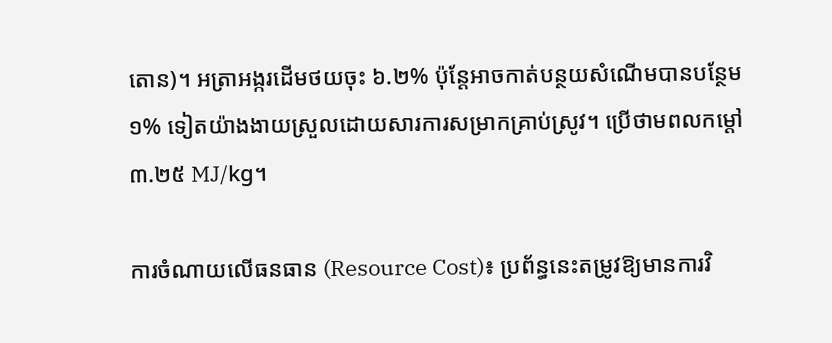តោន)។ អត្រាអង្ករដើមថយចុះ ៦.២% ប៉ុន្តែអាចកាត់បន្ថយសំណើមបានបន្ថែម ១% ទៀតយ៉ាងងាយស្រួលដោយសារការសម្រាកគ្រាប់ស្រូវ។ ប្រើថាមពលកម្ដៅ ៣.២៥ MJ/kg។

ការចំណាយលើធនធាន (Resource Cost)៖ ប្រព័ន្ធនេះតម្រូវឱ្យមានការវិ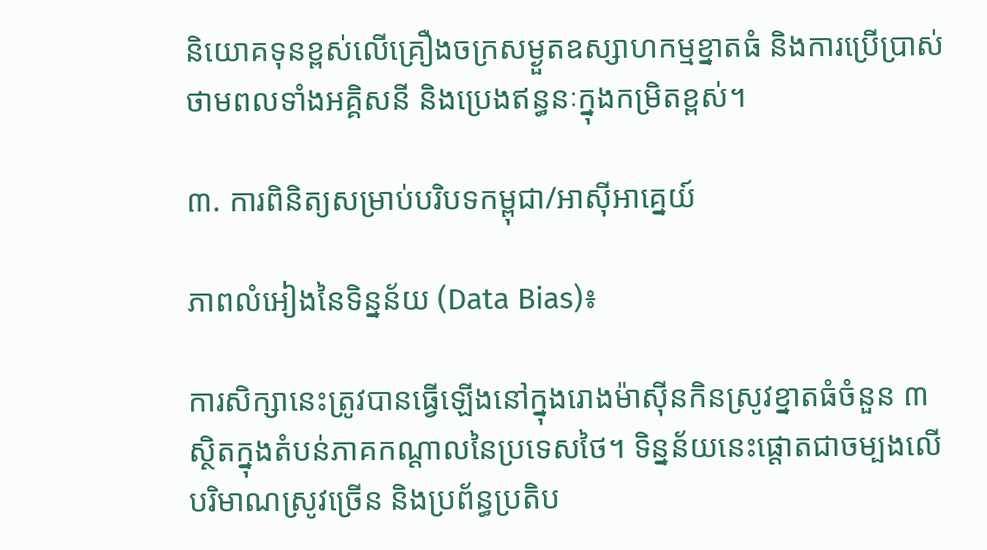និយោគទុនខ្ពស់លើគ្រឿងចក្រសម្ងួតឧស្សាហកម្មខ្នាតធំ និងការប្រើប្រាស់ថាមពលទាំងអគ្គិសនី និងប្រេងឥន្ធនៈក្នុងកម្រិតខ្ពស់។

៣. ការពិនិត្យសម្រាប់បរិបទកម្ពុជា/អាស៊ីអាគ្នេយ៍

ភាពលំអៀងនៃទិន្នន័យ (Data Bias)៖

ការសិក្សានេះត្រូវបានធ្វើឡើងនៅក្នុងរោងម៉ាស៊ីនកិនស្រូវខ្នាតធំចំនួន ៣ ស្ថិតក្នុងតំបន់ភាគកណ្តាលនៃប្រទេសថៃ។ ទិន្នន័យនេះផ្តោតជាចម្បងលើបរិមាណស្រូវច្រើន និងប្រព័ន្ធប្រតិប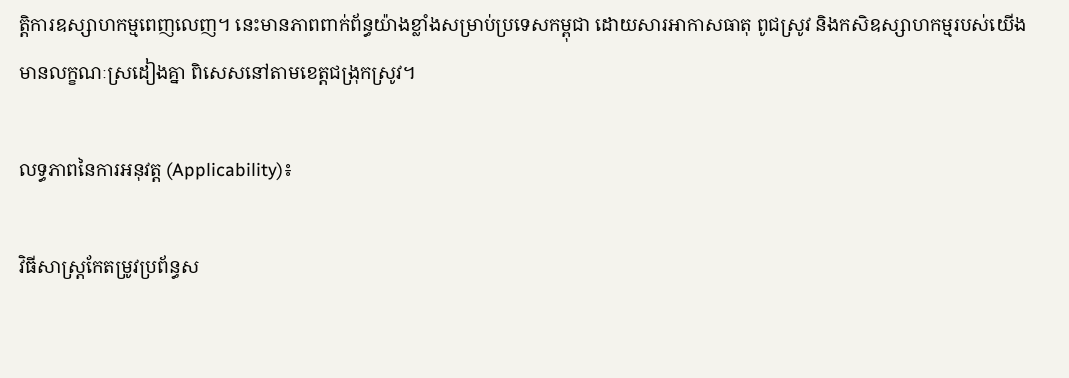ត្តិការឧស្សាហកម្មពេញលេញ។ នេះមានភាពពាក់ព័ន្ធយ៉ាងខ្លាំងសម្រាប់ប្រទេសកម្ពុជា ដោយសារអាកាសធាតុ ពូជស្រូវ និងកសិឧស្សាហកម្មរបស់យើងមានលក្ខណៈស្រដៀងគ្នា ពិសេសនៅតាមខេត្តជង្រុកស្រូវ។

លទ្ធភាពនៃការអនុវត្ត (Applicability)៖

វិធីសាស្រ្តកែតម្រូវប្រព័ន្ធស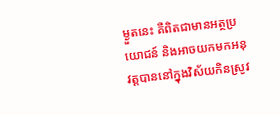ម្ងួតនេះ គឺពិតជាមានអត្ថប្រយោជន៍ និងអាចយកមកអនុវត្តបាននៅក្នុងវិស័យកិនស្រូវ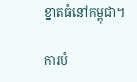ខ្នាតធំនៅកម្ពុជា។

ការបំ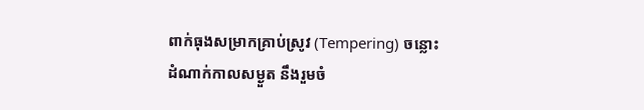ពាក់ធុងសម្រាកគ្រាប់ស្រូវ (Tempering) ចន្លោះដំណាក់កាលសម្ងួត នឹងរួមចំ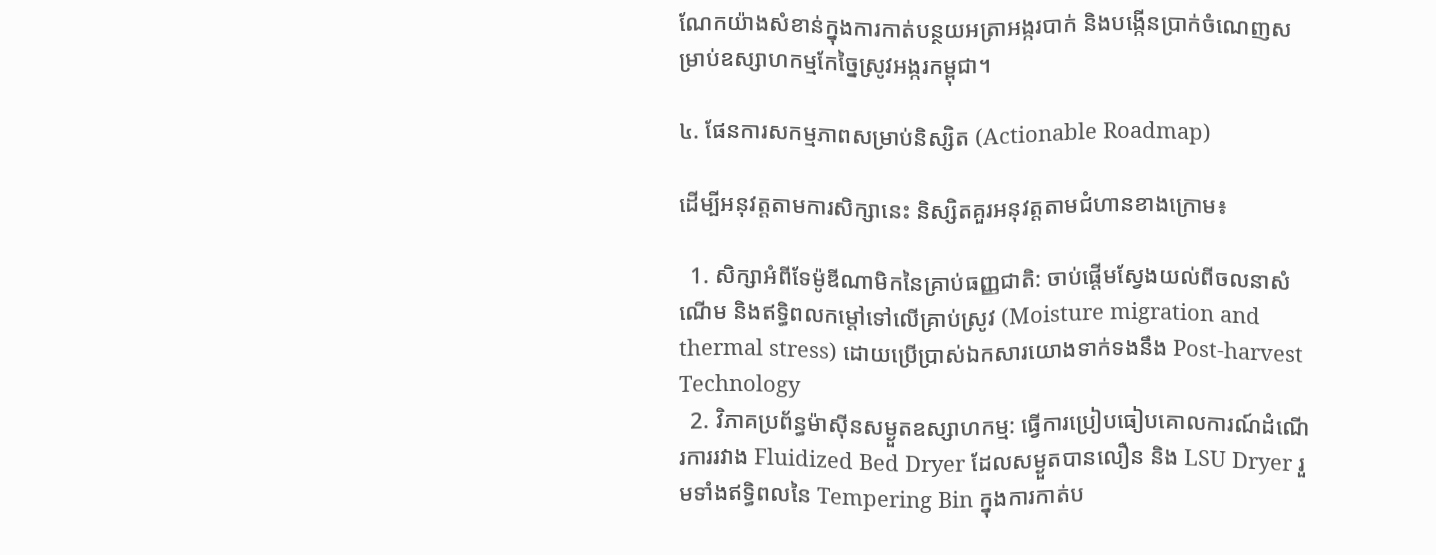ណែកយ៉ាងសំខាន់ក្នុងការកាត់បន្ថយអត្រាអង្ករបាក់ និងបង្កើនប្រាក់ចំណេញសម្រាប់ឧស្សាហកម្មកែច្នៃស្រូវអង្ករកម្ពុជា។

៤. ផែនការសកម្មភាពសម្រាប់និស្សិត (Actionable Roadmap)

ដើម្បីអនុវត្តតាមការសិក្សានេះ និស្សិតគួរអនុវត្តតាមជំហានខាងក្រោម៖

  1. សិក្សាអំពីទែម៉ូឌីណាមិកនៃគ្រាប់ធញ្ញជាតិ: ចាប់ផ្តើមស្វែងយល់ពីចលនាសំណើម និងឥទ្ធិពលកម្ដៅទៅលើគ្រាប់ស្រូវ (Moisture migration and thermal stress) ដោយប្រើប្រាស់ឯកសារយោងទាក់ទងនឹង Post-harvest Technology
  2. វិភាគប្រព័ន្ធម៉ាស៊ីនសម្ងួតឧស្សាហកម្ម: ធ្វើការប្រៀបធៀបគោលការណ៍ដំណើរការរវាង Fluidized Bed Dryer ដែលសម្ងួតបានលឿន និង LSU Dryer រួមទាំងឥទ្ធិពលនៃ Tempering Bin ក្នុងការកាត់ប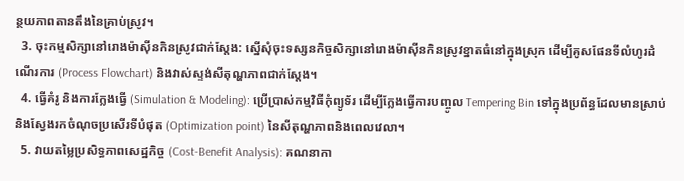ន្ថយភាពតានតឹងនៃគ្រាប់ស្រូវ។
  3. ចុះកម្មសិក្សានៅរោងម៉ាស៊ីនកិនស្រូវជាក់ស្ដែង: ស្នើសុំចុះទស្សនកិច្ចសិក្សានៅរោងម៉ាស៊ីនកិនស្រូវខ្នាតធំនៅក្នុងស្រុក ដើម្បីគូសផែនទីលំហូរដំណើរការ (Process Flowchart) និងវាស់ស្ទង់សីតុណ្ហភាពជាក់ស្តែង។
  4. ធ្វើគំរូ និងការក្លែងធ្វើ (Simulation & Modeling): ប្រើប្រាស់កម្មវិធីកុំព្យូទ័រ ដើម្បីក្លែងធ្វើការបញ្ចូល Tempering Bin ទៅក្នុងប្រព័ន្ធដែលមានស្រាប់ និងស្វែងរកចំណុចប្រសើរទីបំផុត (Optimization point) នៃសីតុណ្ហភាពនិងពេលវេលា។
  5. វាយតម្លៃប្រសិទ្ធភាពសេដ្ឋកិច្ច (Cost-Benefit Analysis): គណនាកា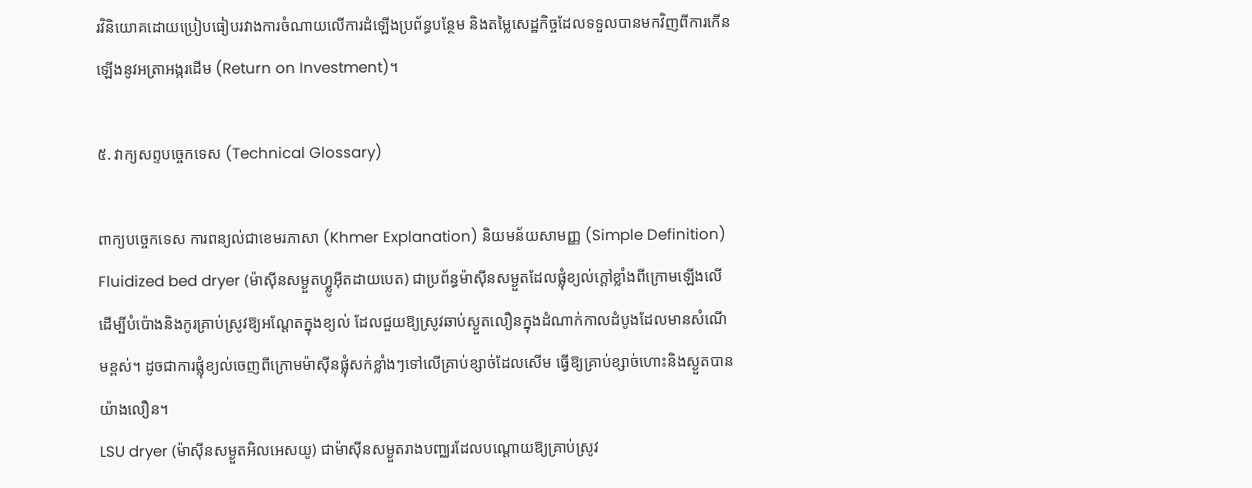រវិនិយោគដោយប្រៀបធៀបរវាងការចំណាយលើការដំឡើងប្រព័ន្ធបន្ថែម និងតម្លៃសេដ្ឋកិច្ចដែលទទួលបានមកវិញពីការកើនឡើងនូវអត្រាអង្ករដើម (Return on Investment)។

៥. វាក្យសព្ទបច្ចេកទេស (Technical Glossary)

ពាក្យបច្ចេកទេស ការពន្យល់ជាខេមរភាសា (Khmer Explanation) និយមន័យសាមញ្ញ (Simple Definition)
Fluidized bed dryer (ម៉ាស៊ីនសម្ងួតហ្វ្លូអ៊ីតដាយបេត) ជាប្រព័ន្ធម៉ាស៊ីនសម្ងួតដែលផ្លុំខ្យល់ក្តៅខ្លាំងពីក្រោមឡើងលើ ដើម្បីបំប៉ោងនិងកូរគ្រាប់ស្រូវឱ្យអណ្តែតក្នុងខ្យល់ ដែលជួយឱ្យស្រូវឆាប់ស្ងួតលឿនក្នុងដំណាក់កាលដំបូងដែលមានសំណើមខ្ពស់។ ដូចជាការផ្លុំខ្យល់ចេញពីក្រោមម៉ាស៊ីនផ្លុំសក់ខ្លាំងៗទៅលើគ្រាប់ខ្សាច់ដែលសើម ធ្វើឱ្យគ្រាប់ខ្សាច់ហោះនិងស្ងួតបានយ៉ាងលឿន។
LSU dryer (ម៉ាស៊ីនសម្ងួតអិលអេសយូ) ជាម៉ាស៊ីនសម្ងួតរាងបញ្ឈរដែលបណ្តោយឱ្យគ្រាប់ស្រូវ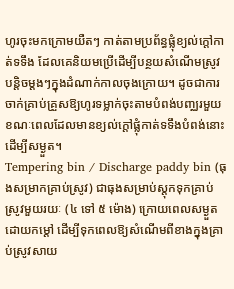ហូរចុះមកក្រោមយឺតៗ កាត់តាមប្រព័ន្ធផ្លុំខ្យល់ក្តៅកាត់ទទឹង ដែលគេនិយមប្រើដើម្បីបន្ថយសំណើមស្រូវបន្តិចម្តងៗក្នុងដំណាក់កាលចុងក្រោយ។ ដូចជាការចាក់គ្រាប់គ្រួសឱ្យហូរទម្លាក់ចុះតាមបំពង់បញ្ឈរមួយ ខណៈពេលដែលមានខ្យល់ក្តៅផ្លុំកាត់ទទឹងបំពង់នោះដើម្បីសម្ងួត។
Tempering bin / Discharge paddy bin (ធុងសម្រាកគ្រាប់ស្រូវ) ជាធុងសម្រាប់ស្តុកទុកគ្រាប់ស្រូវមួយរយៈ (៤ ទៅ ៥ ម៉ោង) ក្រោយពេលសម្ងួតដោយកម្ដៅ ដើម្បីទុកពេលឱ្យសំណើមពីខាងក្នុងគ្រាប់ស្រូវសាយ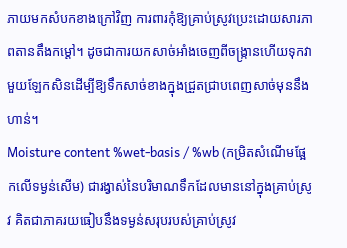ភាយមកសំបកខាងក្រៅវិញ ការពារកុំឱ្យគ្រាប់ស្រូវប្រេះដោយសារភាពតានតឹងកម្ដៅ។ ដូចជាការយកសាច់អាំងចេញពីចង្ក្រានហើយទុកវាមួយឡែកសិនដើម្បីឱ្យទឹកសាច់ខាងក្នុងជ្រួតជ្រាបពេញសាច់មុននឹងហាន់។
Moisture content %wet-basis / %wb (កម្រិតសំណើមផ្អែកលើទម្ងន់សើម) ជារង្វាស់នៃបរិមាណទឹកដែលមាននៅក្នុងគ្រាប់ស្រូវ គិតជាភាគរយធៀបនឹងទម្ងន់សរុបរបស់គ្រាប់ស្រូវ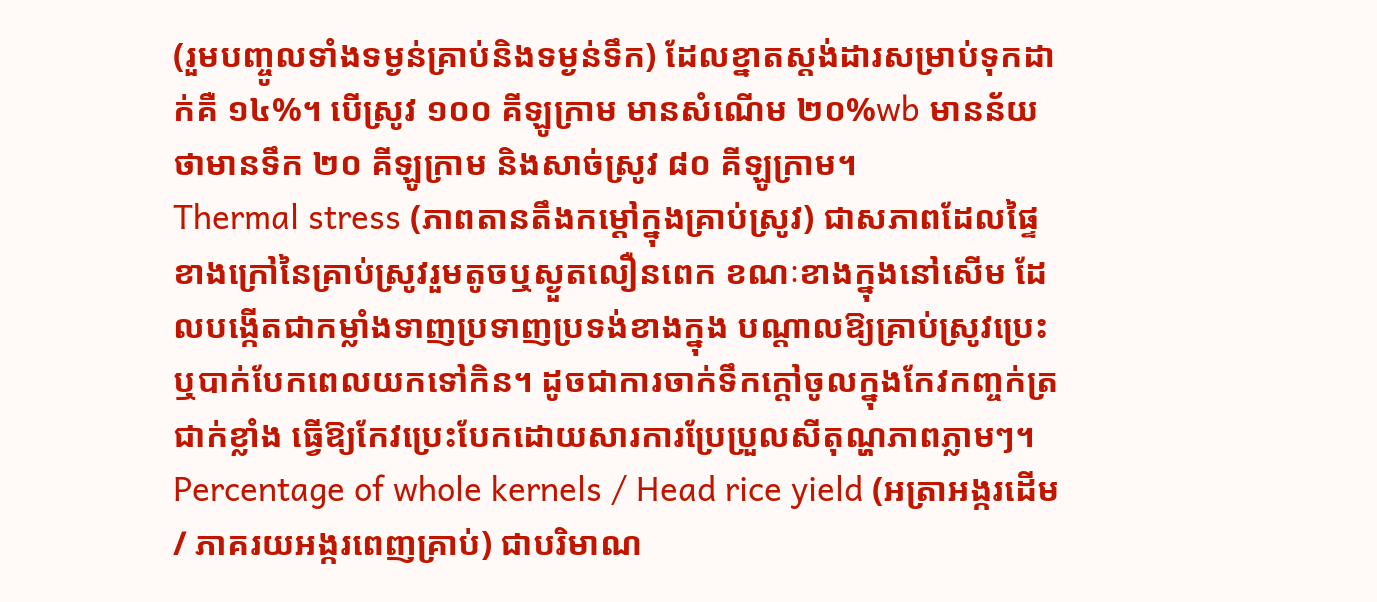(រួមបញ្ចូលទាំងទម្ងន់គ្រាប់និងទម្ងន់ទឹក) ដែលខ្នាតស្តង់ដារសម្រាប់ទុកដាក់គឺ ១៤%។ បើស្រូវ ១០០ គីឡូក្រាម មានសំណើម ២០%wb មានន័យថាមានទឹក ២០ គីឡូក្រាម និងសាច់ស្រូវ ៨០ គីឡូក្រាម។
Thermal stress (ភាពតានតឹងកម្ដៅក្នុងគ្រាប់ស្រូវ) ជាសភាពដែលផ្ទៃខាងក្រៅនៃគ្រាប់ស្រូវរួមតូចឬស្ងួតលឿនពេក ខណៈខាងក្នុងនៅសើម ដែលបង្កើតជាកម្លាំងទាញប្រទាញប្រទង់ខាងក្នុង បណ្តាលឱ្យគ្រាប់ស្រូវប្រេះ ឬបាក់បែកពេលយកទៅកិន។ ដូចជាការចាក់ទឹកក្តៅចូលក្នុងកែវកញ្ចក់ត្រជាក់ខ្លាំង ធ្វើឱ្យកែវប្រេះបែកដោយសារការប្រែប្រួលសីតុណ្ហភាពភ្លាមៗ។
Percentage of whole kernels / Head rice yield (អត្រាអង្ករដើម / ភាគរយអង្ករពេញគ្រាប់) ជាបរិមាណ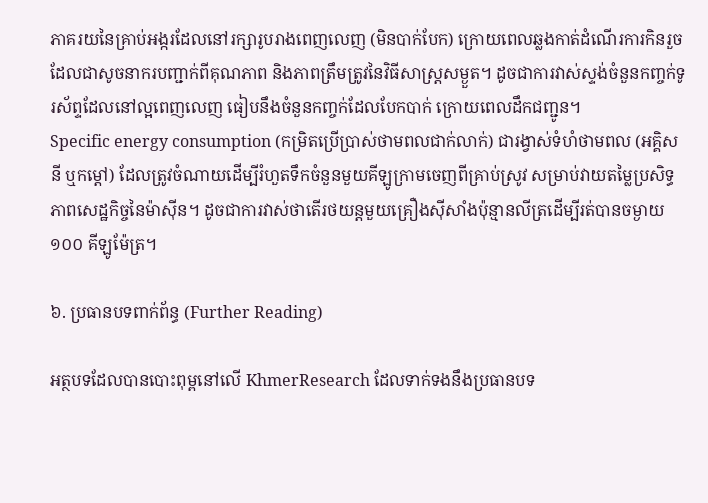ភាគរយនៃគ្រាប់អង្ករដែលនៅរក្សារូបរាងពេញលេញ (មិនបាក់បែក) ក្រោយពេលឆ្លងកាត់ដំណើរការកិនរួច ដែលជាសូចនាករបញ្ជាក់ពីគុណភាព និងភាពត្រឹមត្រូវនៃវិធីសាស្ត្រសម្ងួត។ ដូចជាការវាស់ស្ទង់ចំនួនកញ្ចក់ទូរស័ព្ទដែលនៅល្អពេញលេញ ធៀបនឹងចំនួនកញ្ចក់ដែលបែកបាក់ ក្រោយពេលដឹកជញ្ជូន។
Specific energy consumption (កម្រិតប្រើប្រាស់ថាមពលជាក់លាក់) ជារង្វាស់ទំហំថាមពល (អគ្គិសនី ឬកម្ដៅ) ដែលត្រូវចំណាយដើម្បីរំហួតទឹកចំនួនមួយគីឡូក្រាមចេញពីគ្រាប់ស្រូវ សម្រាប់វាយតម្លៃប្រសិទ្ធភាពសេដ្ឋកិច្ចនៃម៉ាស៊ីន។ ដូចជាការវាស់ថាតើរថយន្តមួយគ្រឿងស៊ីសាំងប៉ុន្មានលីត្រដើម្បីរត់បានចម្ងាយ ១០០ គីឡូម៉ែត្រ។

៦. ប្រធានបទពាក់ព័ន្ធ (Further Reading)

អត្ថបទដែលបានបោះពុម្ពនៅលើ KhmerResearch ដែលទាក់ទងនឹងប្រធានបទ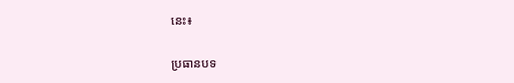នេះ៖

ប្រធានបទ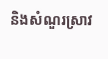និងសំណួរស្រាវ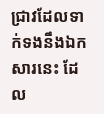ជ្រាវដែលទាក់ទងនឹងឯកសារនេះ ដែល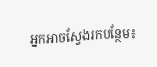អ្នកអាចស្វែងរកបន្ថែម៖